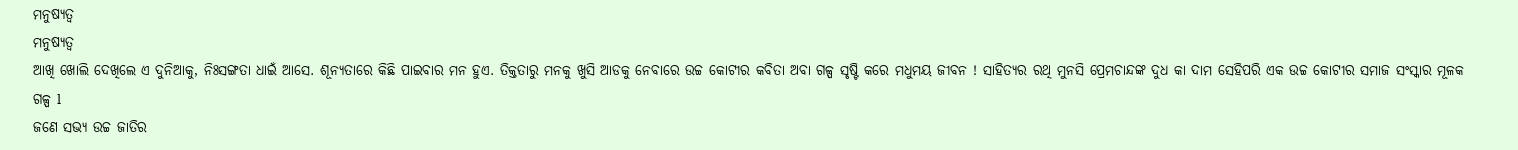ମନୁଷ୍ୟତ୍ୱ
ମନୁଷ୍ୟତ୍ୱ
ଆଖି ଖୋଲି ଦେଖିଲେ ଏ ଦୁନିଆକୁ, ନିଃସଙ୍ଗତା ଧାଇଁ ଆସେ. ଶୂନ୍ୟତାରେ କିଛି ପାଇବାର ମନ ହୁଏ. ତିକ୍ତତାରୁ ମନକୁ ଖୁସି ଆଡକୁ ନେବାରେ ଉଚ୍ଚ କୋଟୀର କବିତା ଅବା ଗଳ୍ପ ସୃଷ୍ଟି କରେ ମଧୁମୟ ଜୀବନ ! ସାହିତ୍ୟର ରଥି ମୁନସି ପ୍ରେମଚାନ୍ଦଙ୍କ ଦୁଧ କା ଦାମ ସେହିପରି ଏକ ଉଚ୍ଚ କୋଟୀର ସମାଜ ସଂସ୍କାର ମୂଳକ ଗଳ୍ପ l
ଜଣେ ସଭ୍ୟ ଉଚ୍ଚ ଜାତିର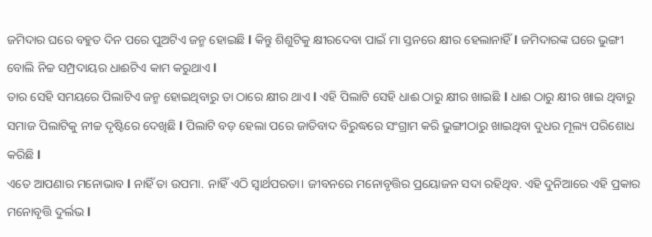ଜମିଦାର ଘରେ ବହୁତ ଦିନ ପରେ ପୁଅଟିଏ ଜନ୍ମ ହୋଇଛି l କିନ୍ତୁ ଶିଶୁଟିକୁ କ୍ଷୀରଦେବା ପାଇଁ ମା ସ୍ତନରେ କ୍ଷୀର ହେଲାନାହିଁ l ଜମିଦାରଙ୍କ ଘରେ ଭୁଙ୍ଗୀ ବୋଲି ନିଚ୍ଚ ସମ୍ପ୍ରଦାୟର ଧାଈଟିଏ କାମ କରୁଥାଏ l
ତାର ସେହି ସମୟରେ ପିଲାଟିଏ ଜନ୍ମ ହୋଇଥିବାରୁ ତା ଠାରେ କ୍ଷୀର ଥାଏ l ଏହି ପିଲାଟି ସେହି ଧାଈ ଠାରୁ କ୍ଷୀର ଖାଇଛି l ଧାଈ ଠାରୁ କ୍ଷୀର ଖାଇ ଥିବାରୁ ସମାଜ ପିଲାଟିକୁ ନୀଚ୍ଚ ଦୃଷ୍ଟିରେ ଦେଖିଛି l ପିଲାଟି ବଡ଼ ହେଲା ପରେ ଜାତିବାଦ ବିରୁଦ୍ଧରେ ସଂଗ୍ରାମ କରି ଭୁଙ୍ଗୀଠାରୁ ଖାଇଥିବା ଦୁଧର ମୂଲ୍ୟ ପରିଶୋଧ କରିଛି l
ଏତେ ଆପଣାର ମନୋଭାବ l ନାହିଁ ତା ଉପମା. ନାହିଁ ଏଠି ସ୍ୱାର୍ଥପରତା। ଜୀବନରେ ମନୋବୃତ୍ତିର ପ୍ରୟୋଜନ ସଦା ରହିଥିବ. ଏହି ଦୁନିଆରେ ଏହି ପ୍ରକାର ମନୋବୃତ୍ତି ଦୁର୍ଲଭ l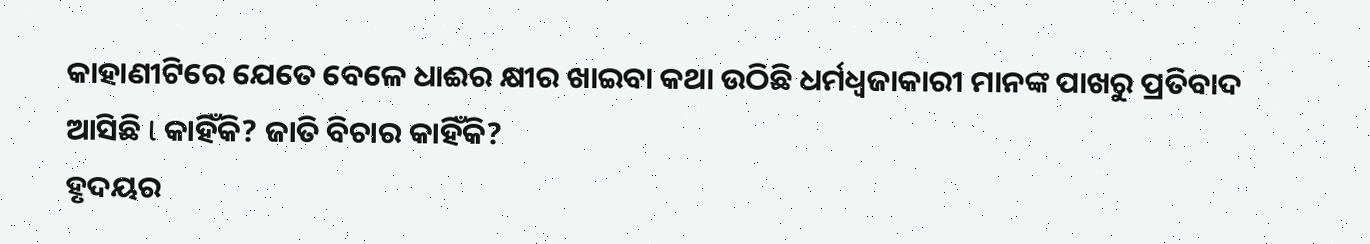କାହାଣୀଟିରେ ଯେତେ ବେଳେ ଧାଈର କ୍ଷୀର ଖାଇବା କଥା ଉଠିଛି ଧର୍ମଧ୍ୱଜାକାରୀ ମାନଙ୍କ ପାଖରୁ ପ୍ରତିବାଦ ଆସିଛି l କାହିଁକି? ଜାତି ବିଚାର କାହିଁକି?
ହୃଦୟର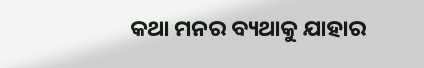କଥା ମନର ବ୍ୟଥାକୁ ଯାହାର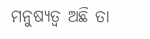ମନୁଷ୍ୟତ୍ୱ ଅଛି ତା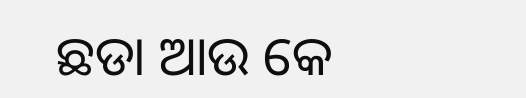ଛଡା ଆଉ କେ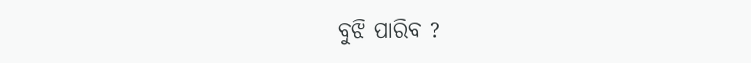ବୁଝି ପାରିବ ?